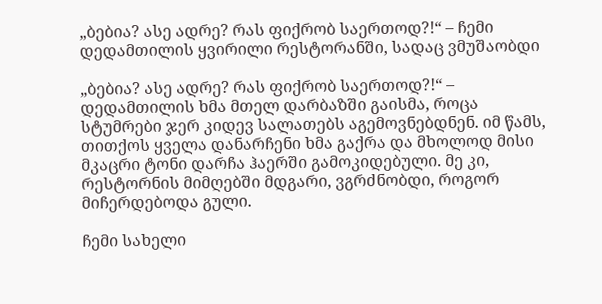„ბებია? ასე ადრე? რას ფიქრობ საერთოდ?!“ – ჩემი დედამთილის ყვირილი რესტორანში, სადაც ვმუშაობდი

„ბებია? ასე ადრე? რას ფიქრობ საერთოდ?!“ – დედამთილის ხმა მთელ დარბაზში გაისმა, როცა სტუმრები ჯერ კიდევ სალათებს აგემოვნებდნენ. იმ წამს, თითქოს ყველა დანარჩენი ხმა გაქრა და მხოლოდ მისი მკაცრი ტონი დარჩა ჰაერში გამოკიდებული. მე კი, რესტორნის მიმღებში მდგარი, ვგრძნობდი, როგორ მიჩერდებოდა გული.

ჩემი სახელი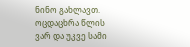ნინო გახლავთ. ოცდაცხრა წლის ვარ და უკვე სამი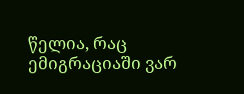წელია, რაც ემიგრაციაში ვარ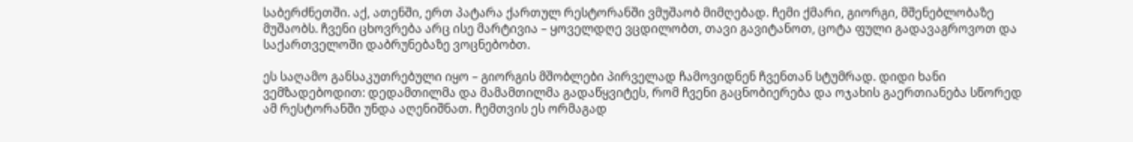საბერძნეთში. აქ, ათენში, ერთ პატარა ქართულ რესტორანში ვმუშაობ მიმღებად. ჩემი ქმარი, გიორგი, მშენებლობაზე მუშაობს. ჩვენი ცხოვრება არც ისე მარტივია – ყოველდღე ვცდილობთ, თავი გავიტანოთ, ცოტა ფული გადავაგროვოთ და საქართველოში დაბრუნებაზე ვოცნებობთ.

ეს საღამო განსაკუთრებული იყო – გიორგის მშობლები პირველად ჩამოვიდნენ ჩვენთან სტუმრად. დიდი ხანი ვემზადებოდით: დედამთილმა და მამამთილმა გადაწყვიტეს, რომ ჩვენი გაცნობიერება და ოჯახის გაერთიანება სწორედ ამ რესტორანში უნდა აღენიშნათ. ჩემთვის ეს ორმაგად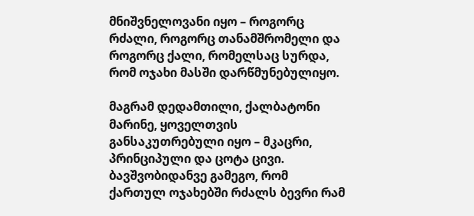მნიშვნელოვანი იყო – როგორც რძალი, როგორც თანამშრომელი და როგორც ქალი, რომელსაც სურდა, რომ ოჯახი მასში დარწმუნებულიყო.

მაგრამ დედამთილი, ქალბატონი მარინე, ყოველთვის განსაკუთრებული იყო – მკაცრი, პრინციპული და ცოტა ცივი. ბავშვობიდანვე გამეგო, რომ ქართულ ოჯახებში რძალს ბევრი რამ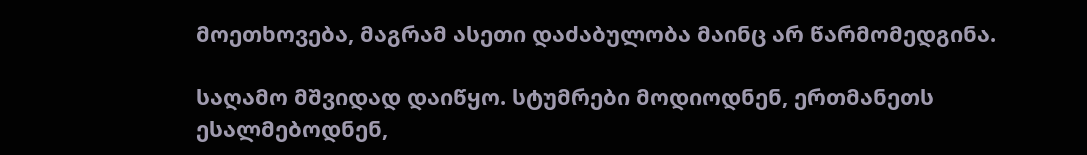მოეთხოვება, მაგრამ ასეთი დაძაბულობა მაინც არ წარმომედგინა.

საღამო მშვიდად დაიწყო. სტუმრები მოდიოდნენ, ერთმანეთს ესალმებოდნენ,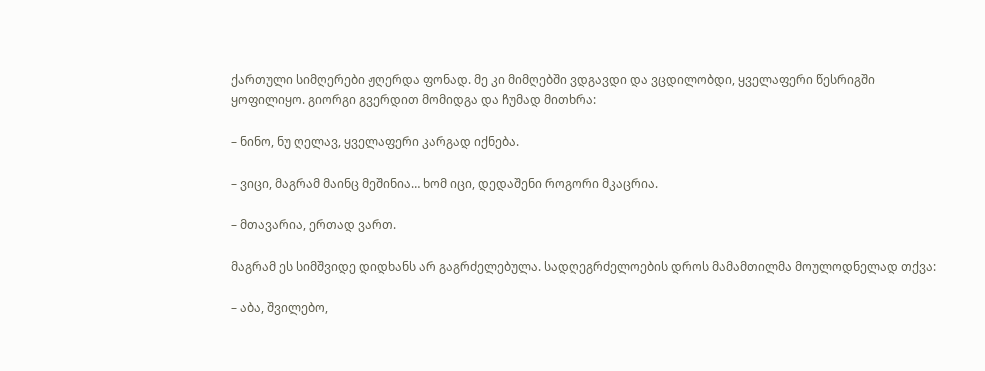ქართული სიმღერები ჟღერდა ფონად. მე კი მიმღებში ვდგავდი და ვცდილობდი, ყველაფერი წესრიგში ყოფილიყო. გიორგი გვერდით მომიდგა და ჩუმად მითხრა:

– ნინო, ნუ ღელავ, ყველაფერი კარგად იქნება.

– ვიცი, მაგრამ მაინც მეშინია… ხომ იცი, დედაშენი როგორი მკაცრია.

– მთავარია, ერთად ვართ.

მაგრამ ეს სიმშვიდე დიდხანს არ გაგრძელებულა. სადღეგრძელოების დროს მამამთილმა მოულოდნელად თქვა:

– აბა, შვილებო,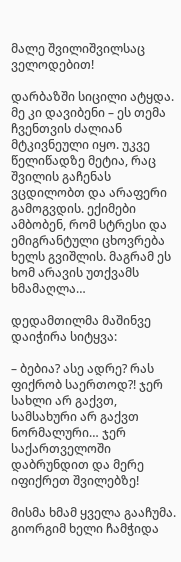მალე შვილიშვილსაც ველოდებით!

დარბაზში სიცილი ატყდა. მე კი დავიბენი – ეს თემა ჩვენთვის ძალიან მტკივნეული იყო. უკვე წელიწადზე მეტია, რაც შვილის გაჩენას ვცდილობთ და არაფერი გამოგვდის. ექიმები ამბობენ, რომ სტრესი და ემიგრანტული ცხოვრება ხელს გვიშლის. მაგრამ ეს ხომ არავის უთქვამს ხმამაღლა…

დედამთილმა მაშინვე დაიჭირა სიტყვა:

– ბებია? ასე ადრე? რას ფიქრობ საერთოდ?! ჯერ სახლი არ გაქვთ, სამსახური არ გაქვთ ნორმალური… ჯერ საქართველოში დაბრუნდით და მერე იფიქრეთ შვილებზე!

მისმა ხმამ ყველა გააჩუმა. გიორგიმ ხელი ჩამჭიდა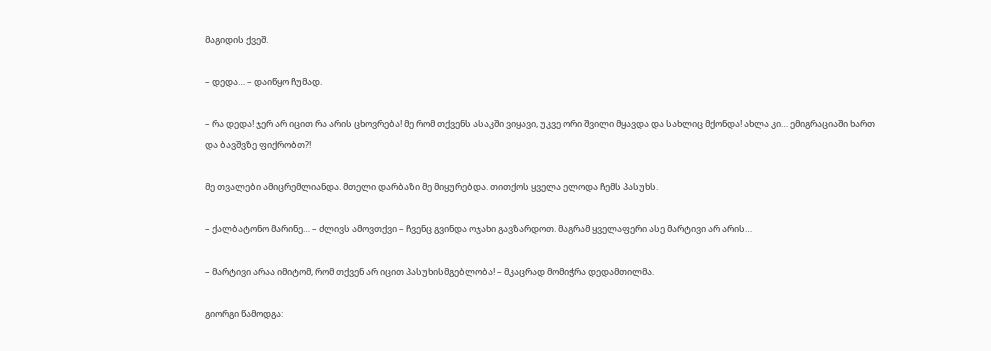მაგიდის ქვეშ.

– დედა… – დაიწყო ჩუმად.

– რა დედა! ჯერ არ იცით რა არის ცხოვრება! მე რომ თქვენს ასაკში ვიყავი, უკვე ორი შვილი მყავდა და სახლიც მქონდა! ახლა კი… ემიგრაციაში ხართ და ბავშვზე ფიქრობთ?!

მე თვალები ამიცრემლიანდა. მთელი დარბაზი მე მიყურებდა. თითქოს ყველა ელოდა ჩემს პასუხს.

– ქალბატონო მარინე… – ძლივს ამოვთქვი – ჩვენც გვინდა ოჯახი გავზარდოთ. მაგრამ ყველაფერი ასე მარტივი არ არის…

– მარტივი არაა იმიტომ, რომ თქვენ არ იცით პასუხისმგებლობა! – მკაცრად მომიჭრა დედამთილმა.

გიორგი წამოდგა: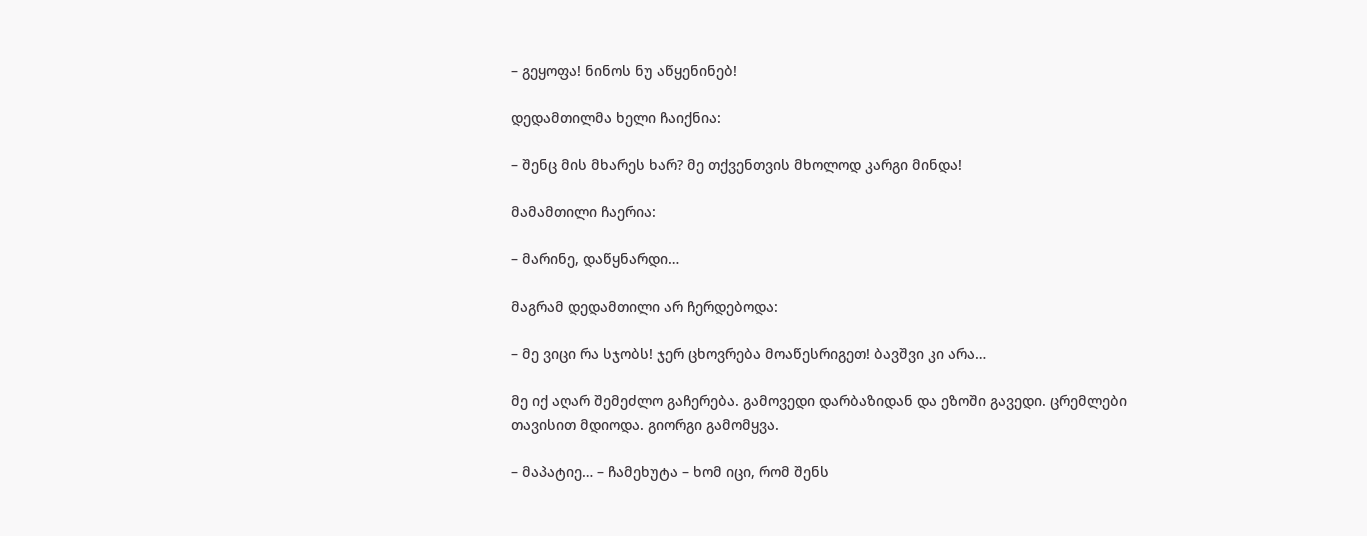– გეყოფა! ნინოს ნუ აწყენინებ!

დედამთილმა ხელი ჩაიქნია:

– შენც მის მხარეს ხარ? მე თქვენთვის მხოლოდ კარგი მინდა!

მამამთილი ჩაერია:

– მარინე, დაწყნარდი…

მაგრამ დედამთილი არ ჩერდებოდა:

– მე ვიცი რა სჯობს! ჯერ ცხოვრება მოაწესრიგეთ! ბავშვი კი არა…

მე იქ აღარ შემეძლო გაჩერება. გამოვედი დარბაზიდან და ეზოში გავედი. ცრემლები თავისით მდიოდა. გიორგი გამომყვა.

– მაპატიე… – ჩამეხუტა – ხომ იცი, რომ შენს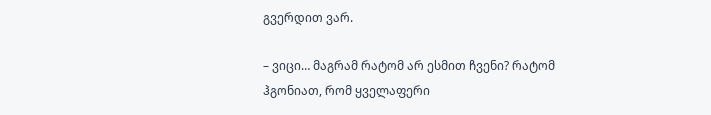გვერდით ვარ.

– ვიცი… მაგრამ რატომ არ ესმით ჩვენი? რატომ ჰგონიათ, რომ ყველაფერი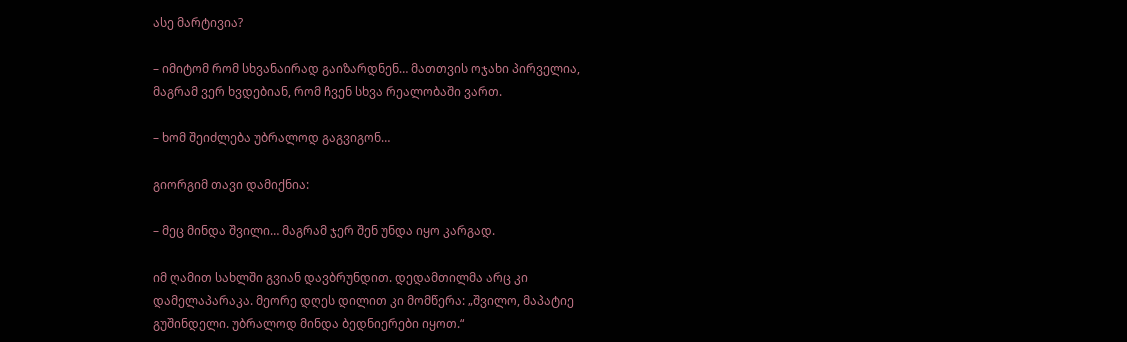ასე მარტივია?

– იმიტომ რომ სხვანაირად გაიზარდნენ… მათთვის ოჯახი პირველია, მაგრამ ვერ ხვდებიან, რომ ჩვენ სხვა რეალობაში ვართ.

– ხომ შეიძლება უბრალოდ გაგვიგონ…

გიორგიმ თავი დამიქნია:

– მეც მინდა შვილი… მაგრამ ჯერ შენ უნდა იყო კარგად.

იმ ღამით სახლში გვიან დავბრუნდით. დედამთილმა არც კი დამელაპარაკა. მეორე დღეს დილით კი მომწერა: „შვილო, მაპატიე გუშინდელი. უბრალოდ მინდა ბედნიერები იყოთ.“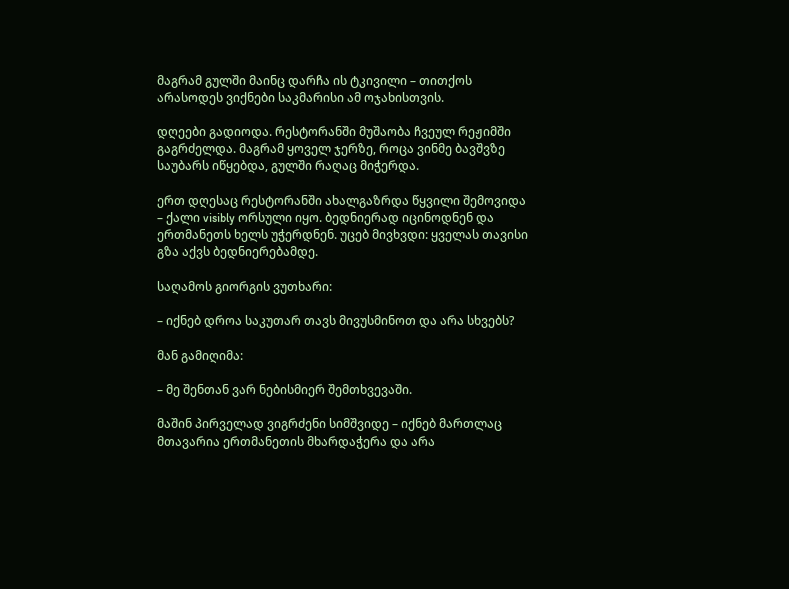მაგრამ გულში მაინც დარჩა ის ტკივილი – თითქოს არასოდეს ვიქნები საკმარისი ამ ოჯახისთვის.

დღეები გადიოდა. რესტორანში მუშაობა ჩვეულ რეჟიმში გაგრძელდა. მაგრამ ყოველ ჯერზე, როცა ვინმე ბავშვზე საუბარს იწყებდა, გულში რაღაც მიჭერდა.

ერთ დღესაც რესტორანში ახალგაზრდა წყვილი შემოვიდა – ქალი visibly ორსული იყო. ბედნიერად იცინოდნენ და ერთმანეთს ხელს უჭერდნენ. უცებ მივხვდი: ყველას თავისი გზა აქვს ბედნიერებამდე.

საღამოს გიორგის ვუთხარი:

– იქნებ დროა საკუთარ თავს მივუსმინოთ და არა სხვებს?

მან გამიღიმა:

– მე შენთან ვარ ნებისმიერ შემთხვევაში.

მაშინ პირველად ვიგრძენი სიმშვიდე – იქნებ მართლაც მთავარია ერთმანეთის მხარდაჭერა და არა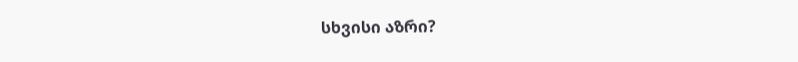სხვისი აზრი?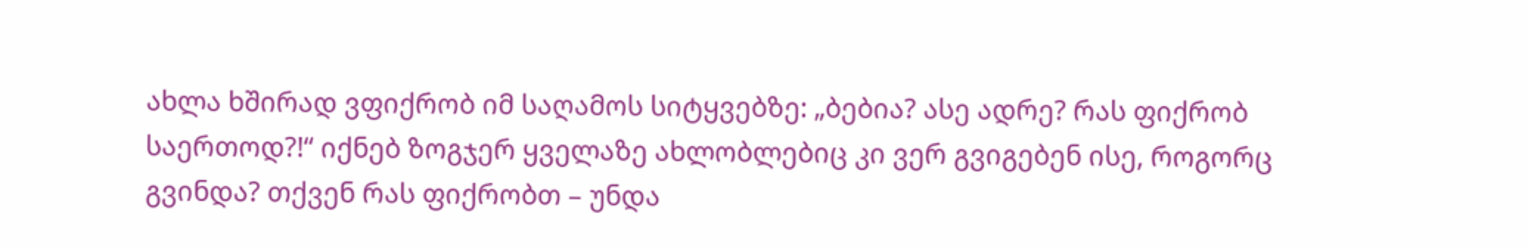ახლა ხშირად ვფიქრობ იმ საღამოს სიტყვებზე: „ბებია? ასე ადრე? რას ფიქრობ საერთოდ?!“ იქნებ ზოგჯერ ყველაზე ახლობლებიც კი ვერ გვიგებენ ისე, როგორც გვინდა? თქვენ რას ფიქრობთ – უნდა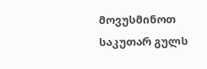მოვუსმინოთ საკუთარ გულს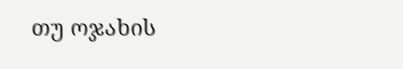თუ ოჯახის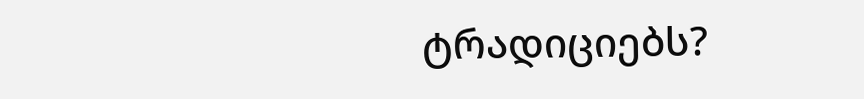ტრადიციებს?